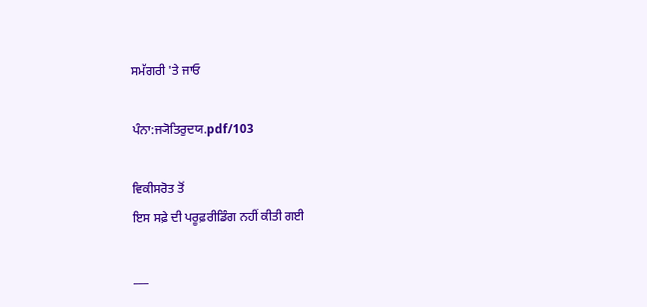ਸਮੱਗਰੀ 'ਤੇ ਜਾਓ

ਪੰਨਾ:ਜ੍ਯੋਤਿਰੁਦਯ.pdf/103

ਵਿਕੀਸਰੋਤ ਤੋਂ
ਇਸ ਸਫ਼ੇ ਦੀ ਪਰੂਫ਼ਰੀਡਿੰਗ ਨਹੀਂ ਕੀਤੀ ਗਈ

___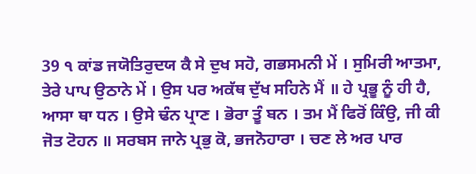39 ੧ ਕਾਂਡ ਜਯੋਤਿਰੁਦਯ ਕੈ ਸੇ ਦੁਖ ਸਹੋ, ਗਭਸਮਨੀ ਮੇਂ । ਸੁਮਿਰੀ ਆਤਮਾ, ਤੇਰੇ ਪਾਪ ਉਠਾਨੇ ਮੇਂ । ਉਸ ਪਰ ਅਕੱਥ ਦੁੱਖ ਸਹਿਨੇ ਮੈਂ ॥ ਹੇ ਪ੍ਰਭੂ ਨੂੰ ਹੀ ਹੈ, ਆਸਾ ਥਾ ਧਨ । ਉਸੇ ਢੰਨ ਪ੍ਰਾਣ । ਭੋਰਾ ਤੂੰ ਬਨ । ਤਮ ਮੈਂ ਫਿਰੋਂ ਕਿੰਉ, ਜੀ ਕੀ ਜੋਤ ਟੋਹਨ ॥ ਸਰਬਸ ਜਾਨੇ ਪ੍ਰਭੁ ਕੋ, ਭਜਨੋਹਾਰਾ । ਚਣ ਲੇ ਅਰ ਪਾਰ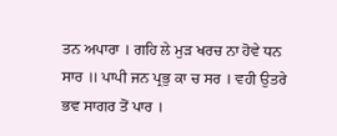ਤਨ ਅਪਾਰਾ । ਗਹਿ ਲੇ ਮੁੜ ਖਰਚ ਨਾ ਹੋਵੇ ਧਨ ਸਾਰ ॥ ਪਾਪੀ ਜਨ ਪ੍ਰਭੁ ਕਾ ਚ ਸਰ । ਵਹੀ ਉਤਰੇ ਭਵ ਸਾਗਰ ਤੋਂ ਪਾਰ ।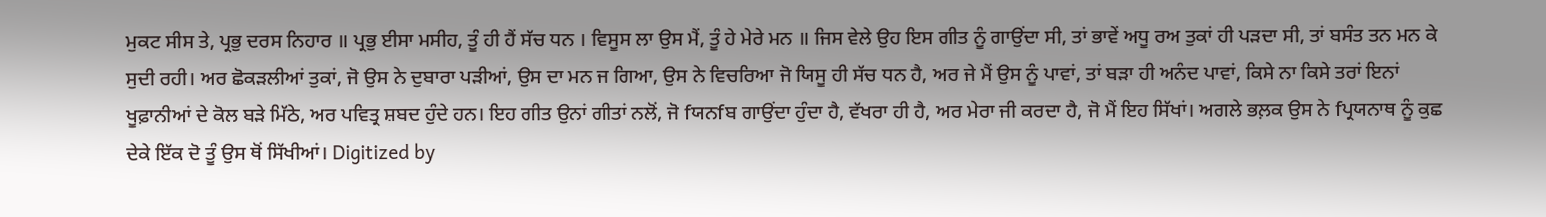ਮੁਕਟ ਸੀਸ ਤੇ, ਪ੍ਰਭੁ ਦਰਸ ਨਿਹਾਰ ॥ ਪ੍ਰਭੁ ਈਸਾ ਮਸੀਹ, ਤੂੰ ਹੀ ਹੈਂ ਸੱਚ ਧਨ । ਵਿਸੂਸ ਲਾ ਉਸ ਮੈਂ, ਤੂੰ ਹੇ ਮੇਰੇ ਮਨ ॥ ਜਿਸ ਵੇਲੇ ਉਹ ਇਸ ਗੀਤ ਨੂੰ ਗਾਉਂਦਾ ਸੀ, ਤਾਂ ਭਾਵੇਂ ਅਧੂ ਰਅ ਤੁਕਾਂ ਹੀ ਪੜਦਾ ਸੀ, ਤਾਂ ਬਸੰਤ ਤਨ ਮਨ ਕੇ ਸੁਦੀ ਰਹੀ। ਅਰ ਛੋਕੜਲੀਆਂ ਤੁਕਾਂ, ਜੋ ਉਸ ਨੇ ਦੁਬਾਰਾ ਪੜੀਆਂ, ਉਸ ਦਾ ਮਨ ਜ ਗਿਆ, ਉਸ ਨੇ ਵਿਚਰਿਆ ਜੋ ਯਿਸੂ ਹੀ ਸੱਚ ਧਨ ਹੈ, ਅਰ ਜੇ ਮੈਂ ਉਸ ਨੂੰ ਪਾਵਾਂ, ਤਾਂ ਬੜਾ ਹੀ ਅਨੰਦ ਪਾਵਾਂ, ਕਿਸੇ ਨਾ ਕਿਸੇ ਤਰਾਂ ਇਨਾਂ ਖੂਫ਼ਾਨੀਆਂ ਦੇ ਕੋਲ ਬੜੇ ਮਿੱਠੇ, ਅਰ ਪਵਿਤ੍ਰ ਸ਼ਬਦ ਹੁੰਦੇ ਹਨ। ਇਹ ਗੀਤ ਉਨਾਂ ਗੀਤਾਂ ਨਲੋਂ, ਜੋ fਯਨfਬ ਗਾਉਂਦਾ ਹੁੰਦਾ ਹੈ, ਵੱਖਰਾ ਹੀ ਹੈ, ਅਰ ਮੇਰਾ ਜੀ ਕਰਦਾ ਹੈ, ਜੋ ਮੈਂ ਇਹ ਸਿੱਖਾਂ। ਅਗਲੇ ਭਲ਼ਕ ਉਸ ਨੇ fਪ੍ਰਯਨਾਥ ਨੂੰ ਕੁਛ ਦੇਕੇ ਇੱਕ ਦੋ ਤੂੰ ਉਸ ਥੋਂ ਸਿੱਖੀਆਂ। Digitized by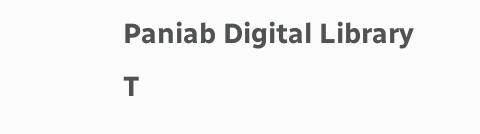Paniab Digital Library T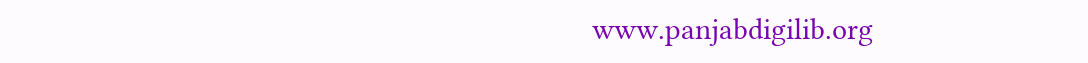www.panjabdigilib.org